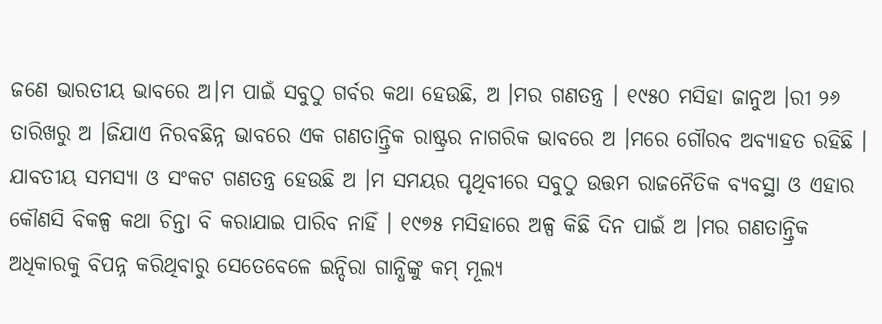ଜଣେ ଭାରତୀୟ ଭାବରେ ଅ।ମ ପାଇଁ ସବୁଠୁ ଗର୍ବର କଥା ହେଉଛି, ଅ ।ମର ଗଣତନ୍ତ୍ର । ୧୯୫୦ ମସିହା ଜାନୁଅ ।ରୀ ୨୬ ତାରିଖରୁ ଅ ।ଜିଯାଏ ନିରବଛିନ୍ନ ଭାବରେ ଏକ ଗଣତାନ୍ତ୍ରିକ ରାଷ୍ଟ୍ରର ନାଗରିକ ଭାବରେ ଅ ।ମରେ ଗୌରବ ଅବ୍ୟାହତ ରହିଛି । ଯାବତୀୟ ସମସ୍ୟା ଓ ସଂକଟ ଗଣତନ୍ତ୍ର ହେଉଛି ଅ ।ମ ସମୟର ପୃଥିବୀରେ ସବୁଠୁ ଉତ୍ତମ ରାଜନୈତିକ ବ୍ୟବସ୍ଥା ଓ ଏହାର କୌଣସି ବିକଳ୍ପ କଥା ଚିନ୍ତା ବି କରାଯାଇ ପାରିବ ନାହିଁ । ୧୯୭୫ ମସିହାରେ ଅଳ୍ପ କିଛି ଦିନ ପାଇଁ ଅ ।ମର ଗଣତାନ୍ତ୍ରିକ ଅଧିକାରକୁ ବିପନ୍ନ କରିଥିବାରୁ ସେତେବେଳେ ଇନ୍ଦିରା ଗାନ୍ଧିଙ୍କୁ କମ୍ ମୂଲ୍ୟ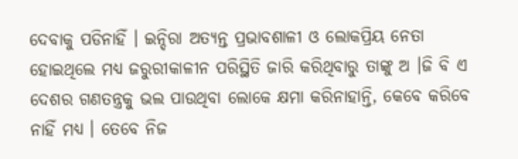ଦେବାକୁ ପଡିନାହିଁ । ଇନ୍ଦିରା ଅତ୍ୟନ୍ତ ପ୍ରଭାବଶାଳୀ ଓ ଲୋକପ୍ରିୟ ନେତା ହୋଇଥିଲେ ମଧ୍ୟ ଜରୁରୀକାଳୀନ ପରିସ୍ଥିତି ଜାରି କରିଥିବାରୁ ତାଙ୍କୁ ଅ ।ଜି ବି ଏ ଦେଶର ଗଣତନ୍ତ୍ରକୁ ଭଲ ପାଉଥିବା ଲୋକେ କ୍ଷମା କରିନାହାନ୍ତି, କେବେ କରିବେ ନାହିଁ ମଧ୍ୟ । ତେବେ ନିଜ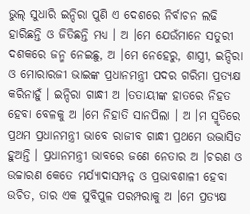ଭୁଲ୍ ସୁଧାରି ଇନ୍ଦିରା ପୁଣି ଏ ଦେଶରେ ନିର୍ବାଚନ ଲଢି ହାରିଛନ୍ତି ଓ ଜିତିଛନ୍ତି ମଧ୍ୟ । ଅ ।ମେ ଯେଉଁମାନେ ସତୁରୀ ଦଶକରେ ଜନ୍ମ ନେଇଛୁ, ଅ ।ମେ ନେହେରୁ, ଶାସ୍ତ୍ରୀ, ଇନ୍ଦିରା ଓ ମୋରାରଜୀ ଭାଇଙ୍କ ପ୍ରଧାନମନ୍ତ୍ରୀ ପଦର ଗରିମା ପ୍ରତ୍ୟକ୍ଷ କରିନାହୁଁ । ଇନ୍ଦିରା ଗାନ୍ଧୀ ଅ ।ତତାୟୀଙ୍କ ହାତରେ ନିହତ ହେବା ବେଳକୁ ଅ ।ମେ ନିହାତି ସାନପିଲା । ଅ ।ମ ସ୍ମୃତିରେ ପ୍ରଥମ ପ୍ରଧାନମନ୍ତ୍ରୀ ଭାବେ ରାଜୀବ ଗାନ୍ଧୀ ପ୍ରଥମେ ଉଦ୍ଭାସିତ ହୁଅନ୍ତି । ପ୍ରଧାନମନ୍ତ୍ରୀ ଭାବରେ ଜଣେ ନେତାର ଅ ।ଚରଣ ଓ ଉଚ୍ଚାରଣ କେତେ ମର୍ଯ୍ୟାଦାସମ୍ପନ୍ନ ଓ ପ୍ରଭାବଶାଳୀ ହେବା ଉଚିତ, ତାର ଏକ ସୁବିପୁଳ ପରମ୍ପରାକୁ ଅ ।ମେ ପ୍ରତ୍ୟକ୍ଷ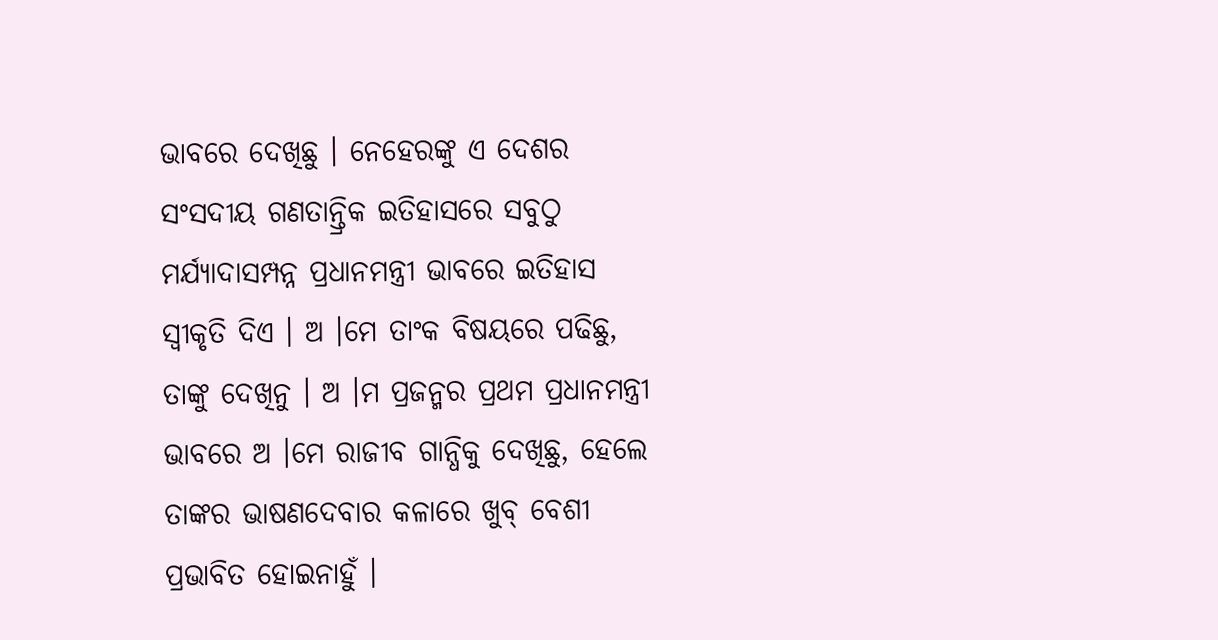ଭାବରେ ଦେଖିଛୁ । ନେହେରଙ୍କୁ ଏ ଦେଶର ସଂସଦୀୟ ଗଣତାନ୍ତ୍ରିକ ଇତିହାସରେ ସବୁଠୁ ମର୍ଯ୍ୟାଦାସମ୍ପନ୍ନ ପ୍ରଧାନମନ୍ତ୍ରୀ ଭାବରେ ଇତିହାସ ସ୍ୱୀକୃତି ଦିଏ । ଅ ।ମେ ତାଂକ ବିଷୟରେ ପଢିଛୁ, ତାଙ୍କୁ ଦେଖିନୁ । ଅ ।ମ ପ୍ରଜନ୍ମର ପ୍ରଥମ ପ୍ରଧାନମନ୍ତ୍ରୀ ଭାବରେ ଅ ।ମେ ରାଜୀବ ଗାନ୍ଧିକୁ ଦେଖିଛୁ, ହେଲେ ତାଙ୍କର ଭାଷଣଦେବାର କଳାରେ ଖୁବ୍ ବେଶୀ ପ୍ରଭାବିତ ହୋଇନାହୁଁ ।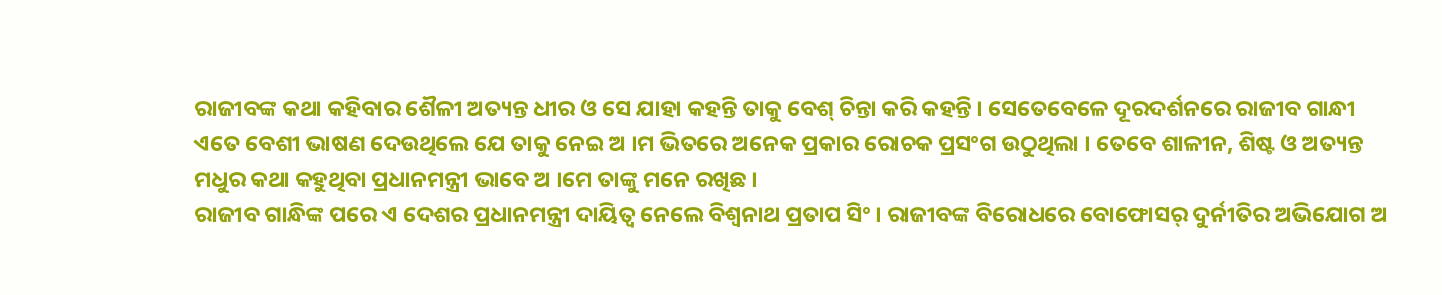ରାଜୀବଙ୍କ କଥା କହିବାର ଶୈଳୀ ଅତ୍ୟନ୍ତ ଧୀର ଓ ସେ ଯାହା କହନ୍ତି ତାକୁ ବେଶ୍ ଚିନ୍ତା କରି କହନ୍ତି । ସେତେବେଳେ ଦୂରଦର୍ଶନରେ ରାଜୀବ ଗାନ୍ଧୀ ଏତେ ବେଶୀ ଭାଷଣ ଦେଉଥିଲେ ଯେ ତାକୁ ନେଇ ଅ ।ମ ଭିତରେ ଅନେକ ପ୍ରକାର ରୋଚକ ପ୍ରସଂଗ ଉଠୁଥିଲା । ତେବେ ଶାଳୀନ, ଶିଷ୍ଟ ଓ ଅତ୍ୟନ୍ତ ମଧୁର କଥା କହୁଥିବା ପ୍ରଧାନମନ୍ତ୍ରୀ ଭାବେ ଅ ।ମେ ତାଙ୍କୁ ମନେ ରଖିଛ ।
ରାଜୀବ ଗାନ୍ଧିଙ୍କ ପରେ ଏ ଦେଶର ପ୍ରଧାନମନ୍ତ୍ରୀ ଦାୟିତ୍ୱ ନେଲେ ବିଶ୍ୱନାଥ ପ୍ରତାପ ସିଂ । ରାଜୀବଙ୍କ ବିରୋଧରେ ବୋଫୋସର୍ ଦୁର୍ନୀତିର ଅଭିଯୋଗ ଅ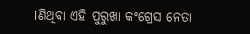।ଣିଥିବା ଏହି ପୁରୁଖା କଂଗ୍ରେସ ନେତା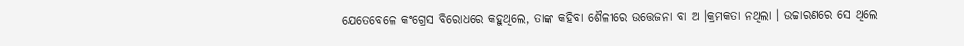ଯେତେବେଳେ କଂଗ୍ରେସ ବିରୋଧରେ କହୁଥିଲେ, ତାଙ୍କ କହିବା ଶୈଳୀରେ ଉତ୍ତେଜନା ବା ଅ ।କ୍ରମକତା ନଥିଲା । ଉଚ୍ଚାରଣରେ ସେ ଥିଲେ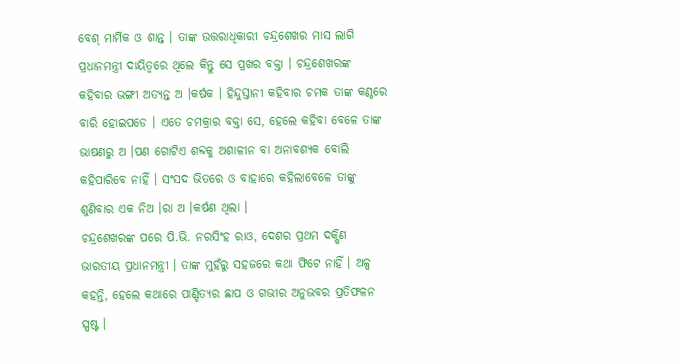ବେଶ୍ ମାର୍ମିକ ଓ ଶାନ୍ତ । ତାଙ୍କ ଉତ୍ତରାଧିକାରୀ ଚନ୍ଦ୍ରଶେଖର ମାସ ଲାଗି ପ୍ରଧାନମନ୍ତ୍ରୀ ଦାୟିତ୍ୱରେ ଥିଲେ କିନ୍ତୁ ସେ ପ୍ରଖର ବକ୍ତା । ଚନ୍ଦ୍ରଶେଖରଙ୍କ କହିବାର ଭଙ୍ଗୀ ଅତ୍ୟନ୍ତ ଅ ।କର୍ଷକ । ହିନ୍ଦୁସ୍ତାନୀ କହିବାର ଚମକ ତାଙ୍କ କଣ୍ଠରେ ବାରି ହୋଇପଡେ । ଏତେ ଚମକ୍ରାର ବକ୍ତା ସେ, ହେଲେ କହିବା ବେଳେ ତାଙ୍କ ଭାଷଣରୁ ଅ ।ପଣ ଗୋଟିଏ ଶବ୍ଦକୁ ଅଶାଳୀନ ବା ଅନାବଶ୍ୟକ ବୋଲି କହିପାରିବେ ନାହିଁ । ସଂସଦ ଭିତରେ ଓ ବାହାରେ କହିଲାବେଳେ ତାଙ୍କୁ ଶୁଣିବାର ଏକ ନିଅ ।ରା ଅ ।କର୍ଷଣ ଥିଲା ।
ଚନ୍ଦ୍ରଶେଖରଙ୍କ ପରେ ପି.ଭି. ନରସିଂହ ରାଓ, ଦେଶର ପ୍ରଥମ ଦକ୍ଷିଣ ଭାରତୀୟ ପ୍ରଧାନମନ୍ତ୍ରୀ । ତାଙ୍କ ମୁହଁରୁ ସହଜରେ କଥା ଫିଟେ ନାହିଁ । ଅଳ୍ପ କହନ୍ତି, ହେଲେ କଥାରେ ପାଣ୍ଡିତ୍ୟର ଛାପ ଓ ଗଭୀର ଅନୁଭବର ପ୍ରତିଫଳନ ସ୍ପଷ୍ଟ ।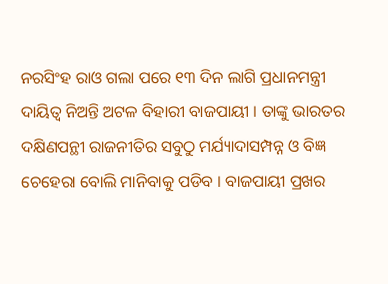ନରସିଂହ ରାଓ ଗଲା ପରେ ୧୩ ଦିନ ଲାଗି ପ୍ରଧାନମନ୍ତ୍ରୀ ଦାୟିତ୍ୱ ନିଅନ୍ତି ଅଟଳ ବିହାରୀ ବାଜପାୟୀ । ତାଙ୍କୁ ଭାରତର ଦକ୍ଷିଣପନ୍ଥୀ ରାଜନୀତିର ସବୁଠୁ ମର୍ଯ୍ୟାଦାସମ୍ପନ୍ନ ଓ ବିଜ୍ଞ ଚେହେରା ବୋଲି ମାନିବାକୁ ପଡିବ । ବାଜପାୟୀ ପ୍ରଖର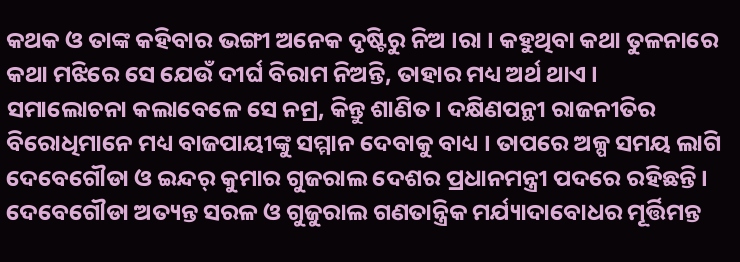କଥକ ଓ ତାଙ୍କ କହିବାର ଭଙ୍ଗୀ ଅନେକ ଦୃଷ୍ଟିରୁ ନିଅ ।ରା । କହୁଥିବା କଥା ତୁଳନାରେ କଥା ମଝିରେ ସେ ଯେଉଁ ଦୀର୍ଘ ବିରାମ ନିଅନ୍ତି, ତାହାର ମଧ୍ୟ ଅର୍ଥ ଥାଏ । ସମାଲୋଚନା କଲାବେଳେ ସେ ନମ୍ର, କିନ୍ତୁ ଶାଣିତ । ଦକ୍ଷିଣପନ୍ଥୀ ରାଜନୀତିର ବିରୋଧିମାନେ ମଧ୍ୟ ବାଜପାୟୀଙ୍କୁ ସମ୍ମାନ ଦେବାକୁ ବାଧ୍ୟ । ତାପରେ ଅଳ୍ପ ସମୟ ଲାଗି ଦେବେଗୌଡା ଓ ଇନ୍ଦର୍ କୁମାର ଗୁଜରାଲ ଦେଶର ପ୍ରଧାନମନ୍ତ୍ରୀ ପଦରେ ରହିଛନ୍ତି । ଦେବେଗୌଡା ଅତ୍ୟନ୍ତ ସରଳ ଓ ଗୁଜୁରାଲ ଗଣତାନ୍ତ୍ରିକ ମର୍ଯ୍ୟାଦାବୋଧର ମୂର୍ତ୍ତିମନ୍ତ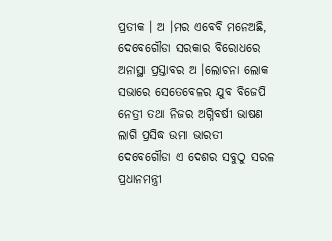ପ୍ରତୀକ । ଅ ।ମର ଏବେବି ମନେଅଛି, ଦେବେଗୌଡା ସରକାର ବିରୋଧରେ ଅନାସ୍ଥା ପ୍ରସ୍ତାବର ଅ ।ଲୋଚନା ଲୋକ ସଭାରେ ସେତେବେଳର ଯୁବ ବିଜେପି ନେତ୍ରୀ ତଥା ନିଜର ଅଗ୍ନିବର୍ଷୀ ଭାଷଣ ଲାଗି ପ୍ରସିଦ୍ଧ ଉମା ଭାରତୀ ଦେବେଗୌଡା ଏ ଦେଶର ସବୁଠୁ ସରଳ ପ୍ରଧାନମନ୍ତ୍ରୀ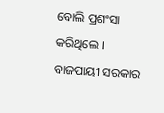ବୋଲି ପ୍ରଶଂସା କରିଥିଲେ । ବାଜପାୟୀ ସରକାର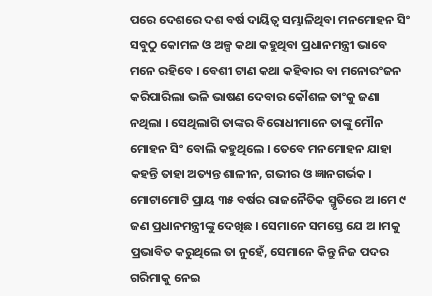ପରେ ଦେଶରେ ଦଶ ବର୍ଷ ଦାୟିତ୍ୱ ସମ୍ଭାଳିଥିବା ମନମୋହନ ସିଂ ସବୁଠୁ କୋମଳ ଓ ଅଳ୍ପ କଥା କହୁଥିବା ପ୍ରଧାନମନ୍ତ୍ରୀ ଭାବେ ମନେ ରହିବେ । ବେଶୀ ଟାଣ କଥା କହିବାର ବା ମନୋରଂଜନ କରିପାରିଲା ଭଳି ଭାଷଣ ଦେବାର କୌଶଳ ତାଂକୁ ଜଣା ନଥିଲା । ସେଥିଲାଗି ତାଙ୍କର ବିରୋଧୀମାନେ ତାଙ୍କୁ ମୌନ ମୋହନ ସିଂ ବୋଲି କହୁଥିଲେ । ତେବେ ମନମୋହନ ଯାହା କହନ୍ତି ତାହା ଅତ୍ୟନ୍ତ ଶାଳୀନ, ଗଭୀର ଓ ଜ୍ଞାନଗର୍ଭକ ।
ମୋଟାମୋଟି ପ୍ରାୟ ୩୫ ବର୍ଷର ରାଜନୈତିକ ସ୍ମୃତିରେ ଅ ।ମେ ୯ ଜଣ ପ୍ରଧାନମନ୍ତ୍ରୀଙ୍କୁ ଦେଖିଛ । ସେମାନେ ସମସ୍ତେ ଯେ ଅ ।ମକୁ ପ୍ରଭାବିତ କରୁଥିଲେ ତା ନୁହେଁ, ସେମାନେ କିନ୍ତୁ ନିଜ ପଦର ଗରିମାକୁ ନେଇ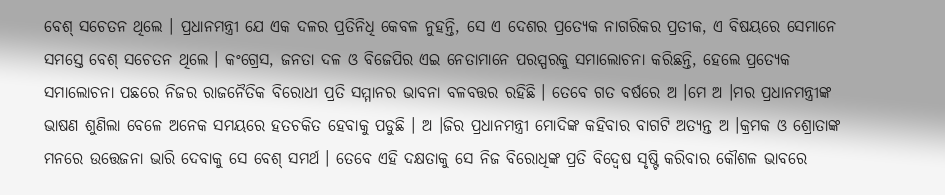ବେଶ୍ ସଚେତନ ଥିଲେ । ପ୍ରଧାନମନ୍ତ୍ରୀ ଯେ ଏକ ଦଳର ପ୍ରତିନିଧି କେବଳ ନୁହନ୍ତି, ସେ ଏ ଦେଶର ପ୍ରତ୍ୟେକ ନାଗରିକର ପ୍ରତୀକ, ଏ ବିଷୟରେ ସେମାନେ ସମସ୍ତେ ବେଶ୍ ସଚେତନ ଥିଲେ । କଂଗ୍ରେସ, ଜନତା ଦଳ ଓ ବିଜେପିର ଏଇ ନେତାମାନେ ପରସ୍ପରକୁ ସମାଲୋଚନା କରିଛନ୍ତି, ହେଲେ ପ୍ରତ୍ୟେକ ସମାଲୋଚନା ପଛରେ ନିଜର ରାଜନୈତିକ ବିରୋଧୀ ପ୍ରତି ସମ୍ମାନର ଭାବନା ବଳବତ୍ତର ରହିଛି । ତେବେ ଗତ ବର୍ଷରେ ଅ ।ମେ ଅ ।ମର ପ୍ରଧାନମନ୍ତ୍ରୀଙ୍କ ଭାଷଣ ଶୁଣିଲା ବେଳେ ଅନେକ ସମୟରେ ହତଚକିତ ହେବାକୁ ପଡୁଛି । ଅ ।ଜିର ପ୍ରଧାନମନ୍ତ୍ରୀ ମୋଦିଙ୍କ କହିବାର ବାଗଟି ଅତ୍ୟନ୍ତ ଅ ।କ୍ରମକ ଓ ଶ୍ରୋତାଙ୍କ ମନରେ ଉତ୍ତେଜନା ଭାରି ଦେବାକୁ ସେ ବେଶ୍ ସମର୍ଥ । ତେବେ ଏହି ଦକ୍ଷତାକୁ ସେ ନିଜ ବିରୋଧିଙ୍କ ପ୍ରତି ବିଦ୍ୱେଷ ସୃଷ୍ଟି କରିବାର କୌଶଳ ଭାବରେ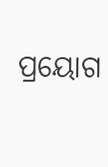ପ୍ରୟୋଗ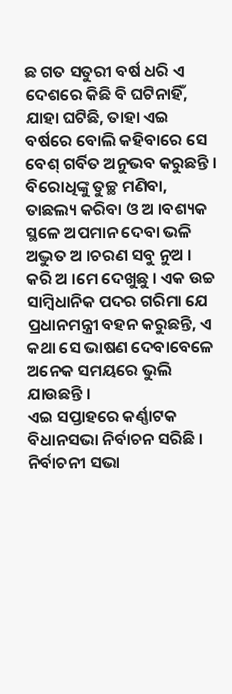ଛ ଗତ ସତୁରୀ ବର୍ଷ ଧରି ଏ ଦେଶରେ କିଛି ବି ଘଟିନାହିଁ, ଯାହା ଘଟିଛି, ତାହା ଏଇ ବର୍ଷରେ ବୋଲି କହିବାରେ ସେ ବେଶ୍ ଗର୍ବିତ ଅନୁଭବ କରୁଛନ୍ତି । ବିରୋଧିଙ୍କୁ ତୁଚ୍ଛ ମଣିବା, ତାଛଲ୍ୟ କରିବା ଓ ଅ ।ବଶ୍ୟକ ସ୍ଥଳେ ଅପମାନ ଦେବା ଭଳି ଅଦ୍ଭୁତ ଅ ।ଚରଣ ସବୁ ନୁଅ । କରି ଅ ।ମେ ଦେଖୁଛୁ । ଏକ ଉଚ୍ଚ ସାମ୍ବିଧାନିକ ପଦର ଗରିମା ଯେ ପ୍ରଧାନମନ୍ତ୍ରୀ ବହନ କରୁଛନ୍ତି, ଏ କଥା ସେ ଭାଷଣ ଦେବାବେଳେ ଅନେକ ସମୟରେ ଭୁଲି ଯାଉଛନ୍ତି ।
ଏଇ ସପ୍ତାହରେ କର୍ଣ୍ଣାଟକ ବିଧାନସଭା ନିର୍ବାଚନ ସରିଛି । ନିର୍ବାଚନୀ ସଭା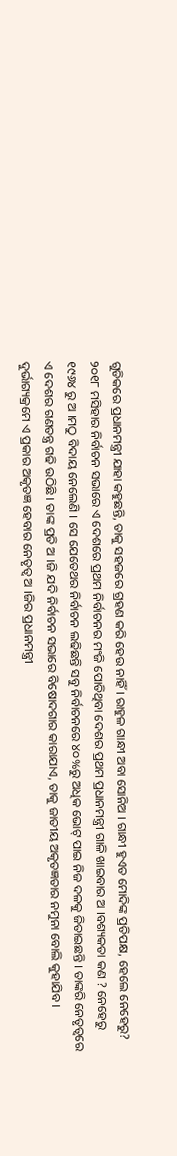ଗୁଡିକରେ ପ୍ରଧାନମନ୍ତ୍ରୀ ଯାହା କହୁଛନ୍ତି, ତାକୁ ସହଜରେ ଗ୍ରହଣ କରି ହେଉ ନାହିଁ । ରାହୁଳ ଗାନ୍ଧୀ ଅବା ସୋନିଅ । ଗାନ୍ଧୀ ହୁଏତ ମୋଦିଙ୍କ ପ୍ରତିପକ୍ଷ, ହେଲେ ନେହେରୁ? ୨୦୧୮ ମସିହାର ନିର୍ବାଚନ ସଭାରେ ଏ ଦେଶରେ ପ୍ରଥମ ନିର୍ବାଚନର ମଂଜି ପୋତିଥିବା ଦେଶର ପ୍ରଥମ ପ୍ରଧାନମନ୍ତ୍ରୀ ଗାଳି ଖାଇବାର ଅ ।ବଶ୍ୟକତା କଣ ? ନେହେରୁ ୧୯୬୪ ରୁ ଅ ।ମଠୁ ବିଦାୟ ନେଲେଣି । ସେ ଯେତେଥର ନିର୍ବାଚନ ଲଢିଛନ୍ତି ସବୁ ନିର୍ବାଚନରେ ୪୦%ରୁ ଅଧିକ ଭୋଟ୍ ପାଇ ନିଜ ଦଳକୁ ଜିତାଇଛନ୍ତି । ତାଙ୍କରି ନେତୃତ୍ୱରେ ଏ ଦେଶର ଗଣତନ୍ତ୍ର ଗଢି ଉଠିଛି । ତାଙ୍କ ପ୍ରତି ଅ ।ଜି ଯଦି ନିର୍ବାଚନ ସଭାରେ ବିଷୋଦଗାର କାରାଯାଏ, ତାକୁ ଜାତୀୟ ଅକୃତଜ୍ଞତାର ନମୁନା ବୋଲି କୁହାଯିବ । ଦୁର୍ଭାଗ୍ୟକ୍ରମେ ଏ ପ୍ରକାର ଅକୃତଜ୍ଞ ହେବାର ନେତୃତ୍ୱ ଅ ।ଜିର ପ୍ରଧାନମନ୍ତ୍ରୀ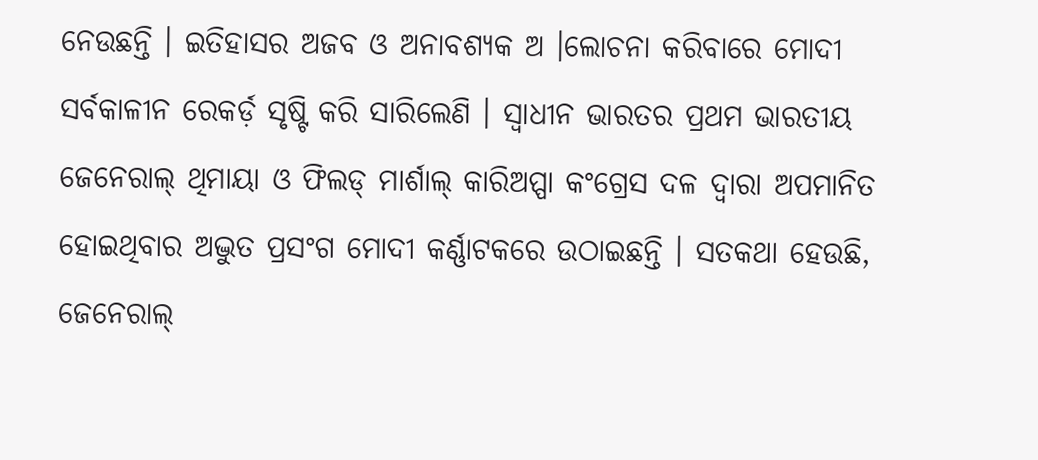ନେଉଛନ୍ତି । ଇତିହାସର ଅଜବ ଓ ଅନାବଶ୍ୟକ ଅ ।ଲୋଚନା କରିବାରେ ମୋଦୀ ସର୍ବକାଳୀନ ରେକର୍ଡ଼ ସୃଷ୍ଟି କରି ସାରିଲେଣି । ସ୍ୱାଧୀନ ଭାରତର ପ୍ରଥମ ଭାରତୀୟ ଜେନେରାଲ୍ ଥିମାୟା ଓ ଫିଲଡ୍ ମାର୍ଶାଲ୍ କାରିଅପ୍ପା କଂଗ୍ରେସ ଦଳ ଦ୍ୱାରା ଅପମାନିତ ହୋଇଥିବାର ଅଦ୍ଭୁତ ପ୍ରସଂଗ ମୋଦୀ କର୍ଣ୍ଣାଟକରେ ଉଠାଇଛନ୍ତି । ସତକଥା ହେଉଛି, ଜେନେରାଲ୍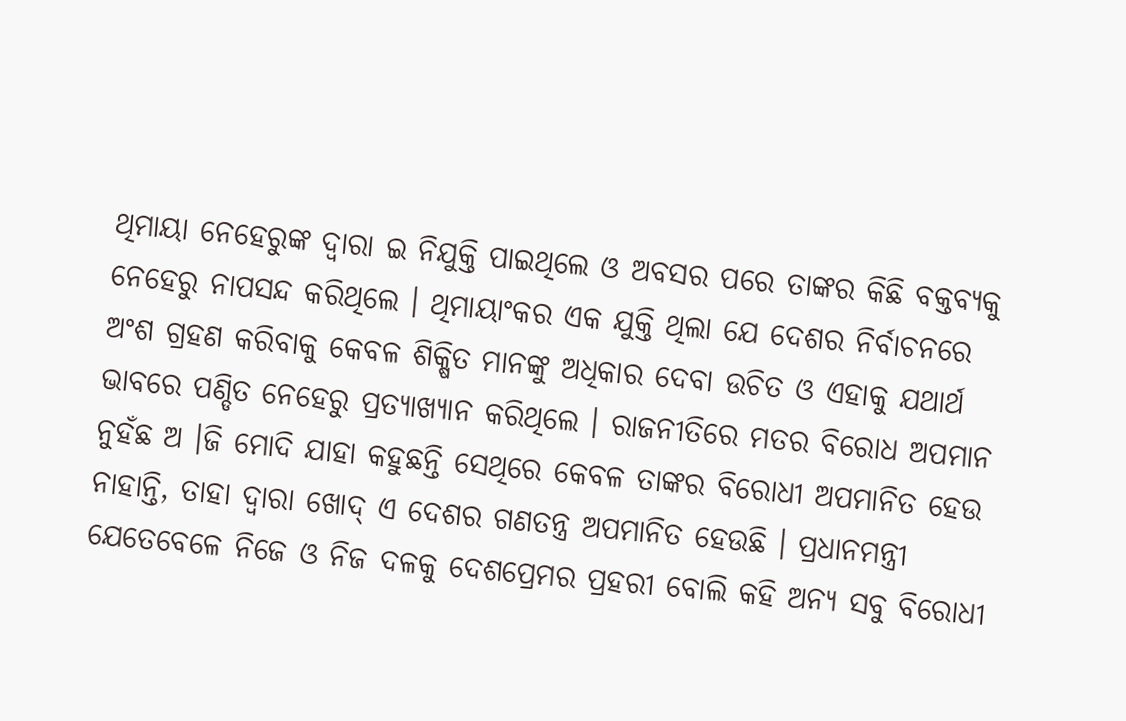ଥିମାୟା ନେହେରୁଙ୍କ ଦ୍ୱାରା ଇ ନିଯୁକ୍ତି ପାଇଥିଲେ ଓ ଅବସର ପରେ ତାଙ୍କର କିଛି ବକ୍ତବ୍ୟକୁ ନେହେରୁ ନାପସନ୍ଦ କରିଥିଲେ । ଥିମାୟାଂକର ଏକ ଯୁକ୍ତି ଥିଲା ଯେ ଦେଶର ନିର୍ବାଚନରେ ଅଂଶ ଗ୍ରହଣ କରିବାକୁ କେବଳ ଶିକ୍ଷିତ ମାନଙ୍କୁ ଅଧିକାର ଦେବା ଉଚିତ ଓ ଏହାକୁ ଯଥାର୍ଥ ଭାବରେ ପଣ୍ଡିତ ନେହେରୁ ପ୍ରତ୍ୟାଖ୍ୟାନ କରିଥିଲେ । ରାଜନୀତିରେ ମତର ବିରୋଧ ଅପମାନ ନୁହଁଛ ଅ ।ଜି ମୋଦି ଯାହା କହୁଛନ୍ତି ସେଥିରେ କେବଳ ତାଙ୍କର ବିରୋଧୀ ଅପମାନିତ ହେଉ ନାହାନ୍ତି, ତାହା ଦ୍ୱାରା ଖୋଦ୍ ଏ ଦେଶର ଗଣତନ୍ତ୍ର ଅପମାନିତ ହେଉଛି । ପ୍ରଧାନମନ୍ତ୍ରୀ ଯେତେବେଳେ ନିଜେ ଓ ନିଜ ଦଳକୁ ଦେଶପ୍ରେମର ପ୍ରହରୀ ବୋଲି କହି ଅନ୍ୟ ସବୁ ବିରୋଧୀ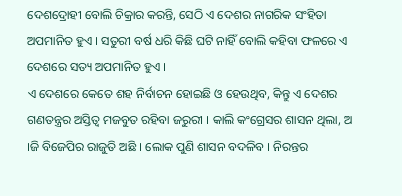ଦେଶଦ୍ରୋହୀ ବୋଲି ଚିକ୍ରାର କରନ୍ତି, ସେଠି ଏ ଦେଶର ନାଗରିକ ସଂହିତା ଅପମାନିତ ହୁଏ । ସତୁରୀ ବର୍ଷ ଧରି କିଛି ଘଟି ନାହିଁ ବୋଲି କହିବା ଫଳରେ ଏ ଦେଶରେ ସତ୍ୟ ଅପମାନିତ ହୁଏ ।
ଏ ଦେଶରେ କେତେ ଶହ ନିର୍ବାଚନ ହୋଇଛି ଓ ହେଉଥିବ, କିନ୍ତୁ ଏ ଦେଶର ଗଣତନ୍ତ୍ରର ଅସ୍ତିତ୍ୱ ମଜବୁତ ରହିବା ଜରୁରୀ । କାଲି କଂଗ୍ରେସର ଶାସନ ଥିଲା, ଅ ।ଜି ବିଜେପିର ରାଜୁତି ଅଛି । ଲୋକ ପୁଣି ଶାସନ ବଦଳିବ । ନିରନ୍ତର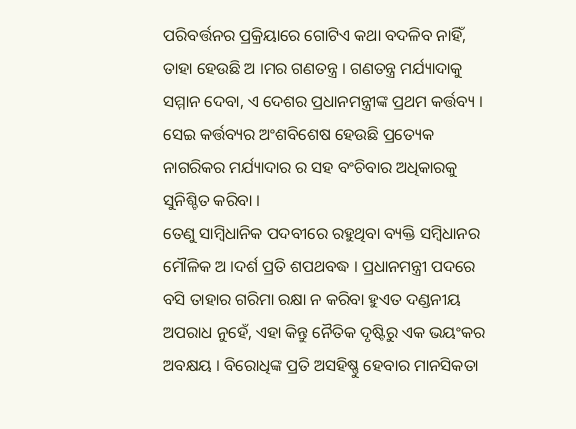ପରିବର୍ତ୍ତନର ପ୍ରକ୍ରିୟାରେ ଗୋଟିଏ କଥା ବଦଳିବ ନାହିଁ, ତାହା ହେଉଛି ଅ ।ମର ଗଣତନ୍ତ୍ର । ଗଣତନ୍ତ୍ର ମର୍ଯ୍ୟାଦାକୁ ସମ୍ମାନ ଦେବା, ଏ ଦେଶର ପ୍ରଧାନମନ୍ତ୍ରୀଙ୍କ ପ୍ରଥମ କର୍ତ୍ତବ୍ୟ । ସେଇ କର୍ତ୍ତବ୍ୟର ଅଂଶବିଶେଷ ହେଉଛି ପ୍ରତ୍ୟେକ ନାଗରିକର ମର୍ଯ୍ୟାଦାର ର ସହ ବଂଚିବାର ଅଧିକାରକୁ ସୁନିଶ୍ଚିତ କରିବା ।
ତେଣୁ ସାମ୍ବିଧାନିକ ପଦବୀରେ ରହୁଥିବା ବ୍ୟକ୍ତି ସମ୍ବିଧାନର ମୌଳିକ ଅ ।ଦର୍ଶ ପ୍ରତି ଶପଥବଦ୍ଧ । ପ୍ରଧାନମନ୍ତ୍ରୀ ପଦରେ ବସି ତାହାର ଗରିମା ରକ୍ଷା ନ କରିବା ହୁଏତ ଦଣ୍ଡନୀୟ ଅପରାଧ ନୁହେଁ, ଏହା କିନ୍ତୁ ନୈତିକ ଦୃଷ୍ଟିରୁ ଏକ ଭୟଂକର ଅବକ୍ଷୟ । ବିରୋଧିଙ୍କ ପ୍ରତି ଅସହିଷ୍ଣୁ ହେବାର ମାନସିକତା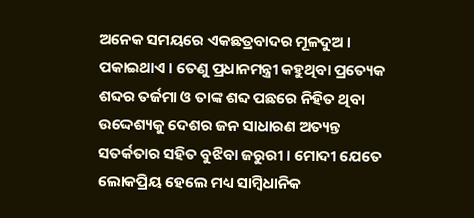ଅନେକ ସମୟରେ ଏକଛତ୍ରବାଦର ମୂଳଦୁଅ । ପକାଇଥାଏ । ତେଣୁ ପ୍ରଧାନମନ୍ତ୍ରୀ କହୁଥିବା ପ୍ରତ୍ୟେକ ଶବ୍ଦର ତର୍ଜମା ଓ ତାଙ୍କ ଶବ୍ଦ ପଛରେ ନିହିତ ଥିବା ଉଦ୍ଦେଶ୍ୟକୁ ଦେଶର ଜନ ସାଧାରଣ ଅତ୍ୟନ୍ତ ସତର୍କତାର ସହିତ ବୁଝିବା ଜରୁରୀ । ମୋଦୀ ଯେତେ ଲୋକପ୍ରିୟ ହେଲେ ମଧ୍ୟ ସାମ୍ବିଧାନିକ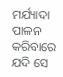ମର୍ଯ୍ୟାଦା ପାଳନ କରିବାରେ ଯଦି ସେ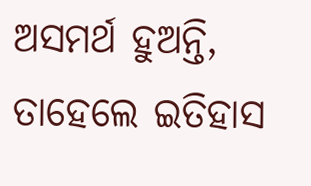ଅସମର୍ଥ ହୁଅନ୍ତି, ତାହେଲେ ଇତିହାସ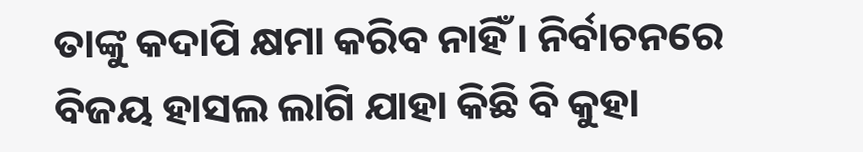ତାଙ୍କୁ କଦାପି କ୍ଷମା କରିବ ନାହିଁ । ନିର୍ବାଚନରେ ବିଜୟ ହାସଲ ଲାଗି ଯାହା କିଛି ବି କୁହା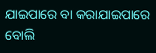ଯାଇପାରେ ବା କରାଯାଇପାରେ ବୋଲି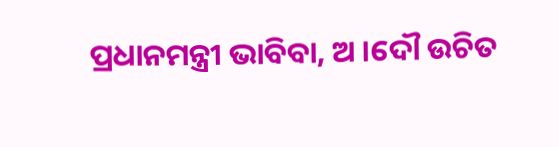ପ୍ରଧାନମନ୍ତ୍ରୀ ଭାବିବା, ଅ ।ଦୌ ଉଚିତ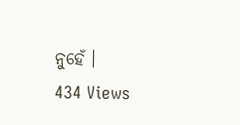ନୁହେଁ ।
434 Views